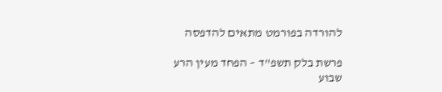להורדה בפורמט מתאים להדפסה

פרשת בלק תשפ"ד – הפחד מעין הרע
שבוע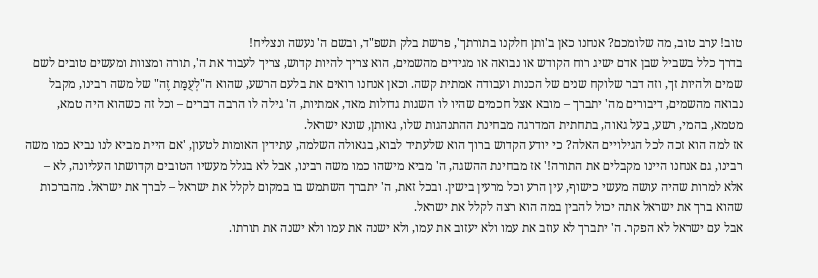טוב! ערב טוב, מה שלומכם? אנחנו כאן ב'ותן חלקנו בתורתך', פרשת בלק תשפ"ד, ובשם ה' נעשה ונצליח!
בדרך כלל בשביל שבן אדם ישיג רוח הקודש או נבואה או מגידים מהשמים, הוא צריך להיות קדוש, צריך לעבוד את ה', תורה ומצוות ומעשים טובים לשם שמים ולהיות זך, וזה דבר שלוקח שנים של הכנות ועבודה אמתית קשה. וכאן אנחנו רואים את בלעם הרשע, שהוא ה"לְעֻמַּת זֶה" של משה רבינו, מקבל נבואה מהשמים, דיבורים מה' יתברך – מובא אצל חכמים שהיו לו השגות גדולות מאד, אמתיות, ה' גילה לו הרבה דברים – וכל זה כשהוא היה טמא, מטמא, בהמי, רשע, בעל גאוה, בתחתית המדרגה מבחינת ההתנהגות שלו, גאותן, שונא ישראל.
אז למה הוא זכה לכל הגילויים האלה? כי יודע הקדוש ברוך הוא שלעתיד לבוא, בגאולה השלמה, עתידין האומות לטעון, 'אם היית מביא לנו נביא כמו משה רבינו, גם אנחנו היינו מקבלים את התורה!' אז מבחינת ההשגה, ה' מביא מישהו כמו משה רבינו, אבל לא בגלל מעשיו הטובים וקדושתו העליונה, לא – אלא למרות שהיה עושה מעשי כישוף, עין הרע וכל מרעין בישין. ובכל זאת, ה' יתברך השתמש בו במקום לקלל את ישראל – לברך את ישראל. מהברכות שהוא ברך את ישראל אתה יכול להבין במה הוא רצה לקלל את ישראל.
אבל עם ישראל לא הפקר. ה' יתברך לא עוזב את עמו ולא יעזוב את עמו, ולא ישנה את עמו ולא ישנה את תורתו.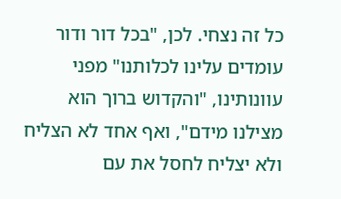כל זה נצחי. לכן, "בכל דור ודור עומדים עלינו לכלותנו" מפני עוונותינו, "והקדוש ברוך הוא מצילנו מידם", ואף אחד לא הצליח ולא יצליח לחסל את עם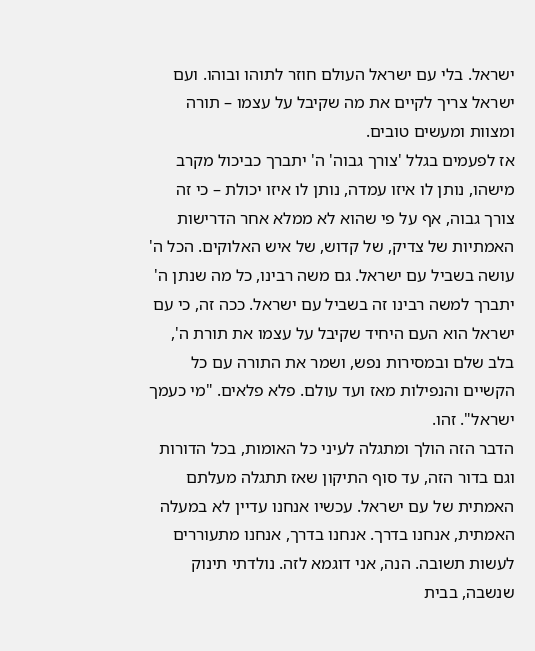ישראל. בלי עם ישראל העולם חוזר לתוהו ובוהו. ועם ישראל צריך לקיים את מה שקיבל על עצמו – תורה ומצוות ומעשים טובים.
אז לפעמים בגלל 'צורך גבוה' ה' יתברך כביכול מקרב מישהו, נותן לו איזו עמדה, נותן לו איזו יכולת – כי זה צורך גבוה, אף על פי שהוא לא ממלא אחר הדרישות האמתיות של צדיק, של קדוש, של איש האלוקים. הכל ה' עושה בשביל עם ישראל. גם משה רבינו, כל מה שנתן ה' יתברך למשה רבינו זה בשביל עם ישראל. ככה זה, כי עם ישראל הוא העם היחיד שקיבל על עצמו את תורת ה', בלב שלם ובמסירות נפש, ושמר את התורה עם כל הקשיים והנפילות מאז ועד עולם. פלא פלאים. "מי כעמך ישראל". זהו.
הדבר הזה הולך ומתגלה לעיני כל האומות, בכל הדורות וגם בדור הזה, עד סוף התיקון שאז תתגלה מעלתם האמתית של עם ישראל. עכשיו אנחנו עדיין לא במעלה האמתית, אנחנו בדרך. אנחנו בדרך, אנחנו מתעוררים לעשות תשובה. הנה, אני דוגמא לזה. נולדתי תינוק שנשבה, בבית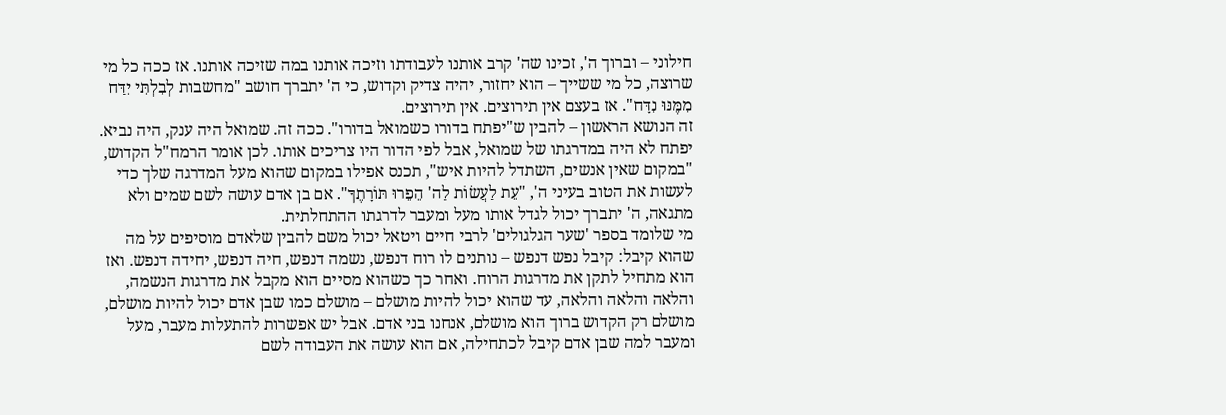חילוני – וברוך ה', זכינו שה' קרב אותנו לעבודתו וזיכה אותנו במה שזיכה אותנו. אז ככה כל מי שרוצה, כל מי ששייך – הוא יחזור, יהיה צדיק וקדוש, כי ה' יתברך חושב "מחשבות לְבִלְתִּי יִדַּח מִמֶּנּוּ נִדָּח". אז בעצם אין תירוצים. אין תירוצים.
זה הנושא הראשון – להבין ש"יפתח בדורו כשמואל בדורו". ככה זה. שמואל היה ענק, היה נביא. יפתח לא היה במדרגתו של שמואל, אבל לפי הדור היו צריכים אותו. לכן אומר הרמח"ל הקדוש, "במקום שאין אנשים, השתדל להיות איש", תכנס אפילו במקום שהוא מעל המדרגה שלך כדי לעשות את הטוב בעיני ה', "עֵת לַעֲשׂוֹת לַה' הֵפֵרוּ תּוֹרָתֶךָ". אם בן אדם עושה לשם שמים ולא מתגאה, ה' יתברך יכול לגדל אותו מעל ומעבר לדרגתו ההתחלתית.
מי שלומד בספר 'שער הגלגולים' לרבי חיים ויטאל יכול משם להבין שלאדם מוסיפים על מה שהוא קיבל: קיבל נפש דנפש – נותנים לו רוח דנפש, נשמה דנפש, חיה דנפש, יחידה דנפש. ואז הוא מתחיל לתקן את מדרגות הרוח. ואחר כך כשהוא מסיים הוא מקבל את מדרגות הנשמה, והלאה והלאה והלאה, עד שהוא יכול להיות מושלם – מושלם כמו שבן אדם יכול להיות מושלם, מושלם רק הקדוש ברוך הוא מושלם, אנחנו בני אדם. אבל יש אפשרות להתעלות מעבר, מעל ומעבר למה שבן אדם קיבל לכתחילה, אם הוא עושה את העבודה לשם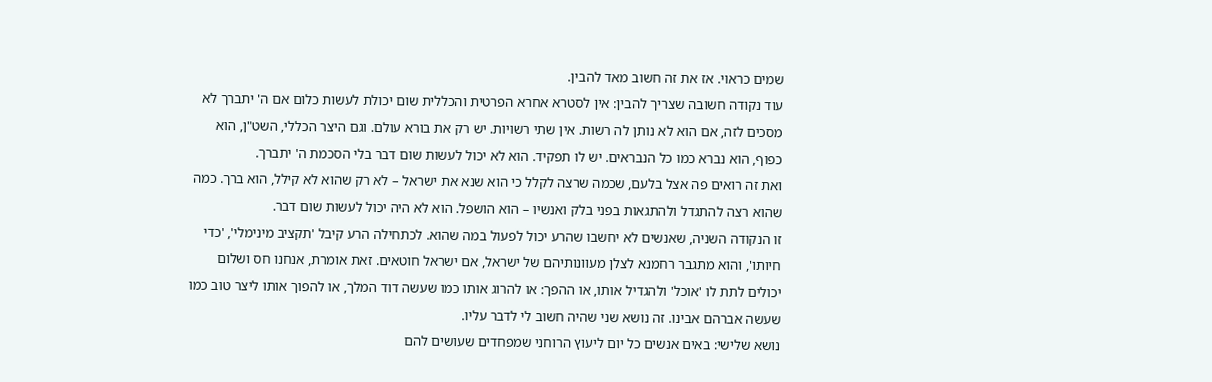שמים כראוי. אז את זה חשוב מאד להבין.
עוד נקודה חשובה שצריך להבין: אין לסטרא אחרא הפרטית והכללית שום יכולת לעשות כלום אם ה' יתברך לא מסכים לזה, אם הוא לא נותן לה רשות. אין שתי רשויות. יש רק את בורא עולם. וגם היצר הכללי, השט"ן, הוא כפוף, הוא נברא כמו כל הנבראים. יש לו תפקיד. הוא לא יכול לעשות שום דבר בלי הסכמת ה' יתברך.
ואת זה רואים פה אצל בלעם, שכמה שרצה לקלל כי הוא שנא את ישראל – לא רק שהוא לא קילל, הוא ברך. כמה שהוא רצה להתגדל ולהתגאות בפני בלק ואנשיו – הוא הושפל. הוא לא היה יכול לעשות שום דבר.
זו הנקודה השניה, שאנשים לא יחשבו שהרע יכול לפעול במה שהוא. לכתחילה הרע קיבל 'תקציב מינימלי', 'כדי חיותו', והוא מתגבר רחמנא לצלן מעוונותיהם של ישראל, אם ישראל חוטאים. זאת אומרת, אנחנו חס ושלום יכולים לתת לו 'אוכל' ולהגדיל אותו, או ההפך: או להרוג אותו כמו שעשה דוד המלך, או להפוך אותו ליצר טוב כמו שעשה אברהם אבינו. זה נושא שני שהיה חשוב לי לדבר עליו.
נושא שלישי: באים אנשים כל יום ליעוץ הרוחני שמפחדים שעושים להם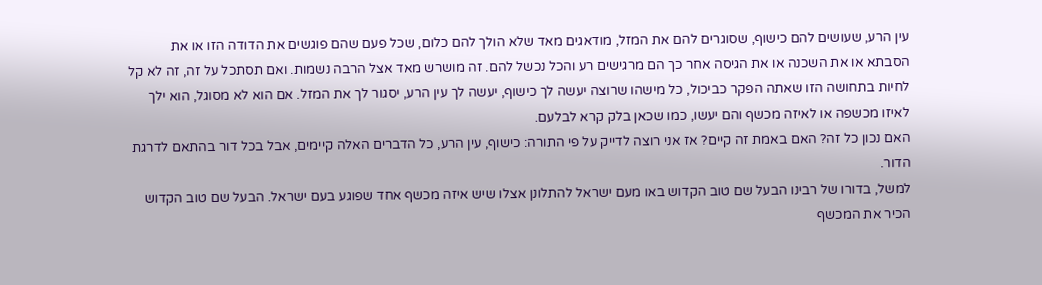עין הרע, שעושים להם כישוף, שסוגרים להם את המזל, מודאגים מאד שלא הולך להם כלום, שכל פעם שהם פוגשים את הדודה הזו או את הסבתא או את השכנה או את הגיסה אחר כך הם מרגישים רע והכל נכשל להם. זה מושרש מאד אצל הרבה נשמות. ואם תסתכל על זה, זה לא קל לחיות בתחושה הזו שאתה הפקר כביכול, כל מישהו שרוצה יעשה לך כישוף, יעשה לך עין הרע, יסגור לך את המזל. אם הוא לא מסוגל, הוא ילך לאיזו מכשפה או לאיזה מכשף והם יעשו, כמו שכאן בלק קרא לבלעם.
האם נכון כל זה? האם באמת זה קיים? אז אני רוצה לדייק על פי התורה: כישוף, עין הרע, כל הדברים האלה קיימים, אבל בכל דור בהתאם לדרגת הדור.
למשל, בדורו של רבינו הבעל שם טוב הקדוש באו מעם ישראל להתלונן אצלו שיש איזה מכשף אחד שפוגע בעם ישראל. הבעל שם טוב הקדוש הכיר את המכשף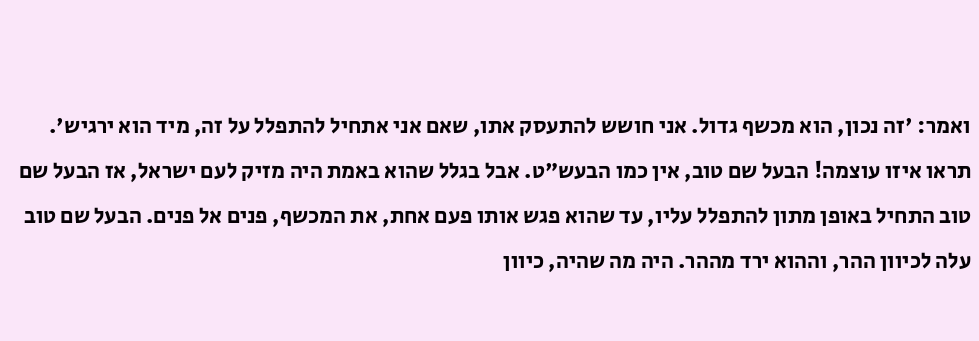ואמר: 'זה נכון, הוא מכשף גדול. אני חושש להתעסק אתו, שאם אני אתחיל להתפלל על זה, מיד הוא ירגיש'.
תראו איזו עוצמה! הבעל שם טוב, אין כמו הבעש"ט. אבל בגלל שהוא באמת היה מזיק לעם ישראל, אז הבעל שם טוב התחיל באופן מתון להתפלל עליו, עד שהוא פגש אותו פעם אחת, את המכשף, פנים אל פנים. הבעל שם טוב עלה לכיוון ההר, וההוא ירד מההר. היה מה שהיה, כיוון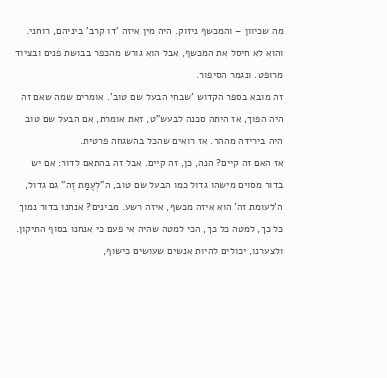מה שכיוון – והמכשף ניזוק. היה מין איזה 'דו קרב' ביניהם, רוחני. והוא לא חיסל את המכשף, אבל הוא גורש מהכפר בבושת פנים ובציוד מרופט. ונגמר הסיפור.
זה מובא בספר הקדוש 'שבחי הבעל שם טוב'. אומרים שמה שאם זה היה הפוך, אז היתה סכנה לבעש"ט, זאת אומרת, אם הבעל שם טוב היה בירידה מההר. אז רואים שהכל בהשגחה פרטית.
אז האם זה קיים? הנה, כן, זה קיים. אבל זה בהתאם לדור: אם יש בדור מסוים מישהו גדול כמו הבעל שם טוב, ה"לְעֻמַּת זֶה" גם גדול, ה'לעומת זה' הוא איזה מכשף, איזה רשע. מבינים? אנחנו בדור נמוך כל כך, למטה כל כך, הכי למטה שהיה אי פעם כי אנחנו בסוף התיקון. ולצערנו, יכולים להיות אנשים שעושים כישוף,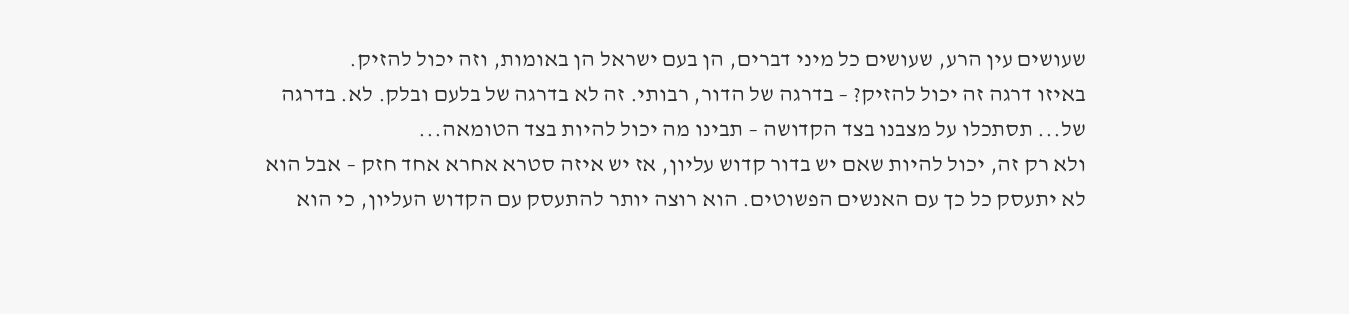שעושים עין הרע, שעושים כל מיני דברים, הן בעם ישראל הן באומות, וזה יכול להזיק.
באיזו דרגה זה יכול להזיק? – בדרגה של הדור, רבותי. זה לא בדרגה של בלעם ובלק. לא. בדרגה של... תסתכלו על מצבנו בצד הקדושה – תבינו מה יכול להיות בצד הטומאה...
ולא רק זה, יכול להיות שאם יש בדור קדוש עליון, אז יש איזה סטרא אחרא אחד חזק – אבל הוא לא יתעסק כל כך עם האנשים הפשוטים. הוא רוצה יותר להתעסק עם הקדוש העליון, כי הוא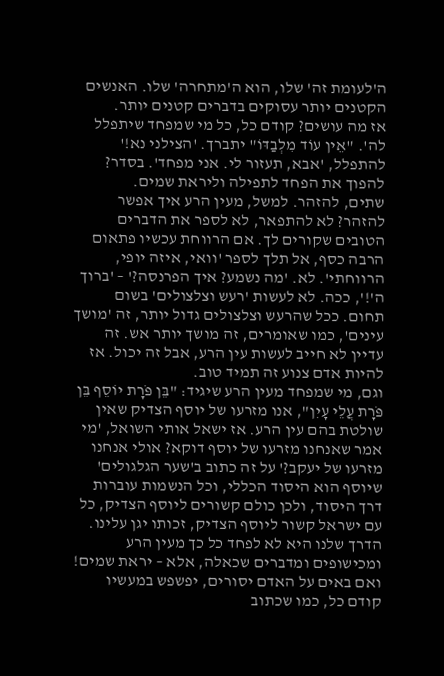ה'לעומת זה' שלו, הוא ה'מתחרה' שלו. האנשים הקטנים יותר עסוקים בדברים קטנים יותר.
אז מה עושים? קודם כל, כל מי שמפחד שיתפלל לה'. "אֵין עוֹד מִלְבַדּוֹ" יתברך. 'הצילני נא!' להתפלל, 'אבא, תעזור לי. אני מפחד'. בסדר? להפוך את הפחד לתפילה וליראת שמים.
שתים, להזהר. למשל, מעין הרע איך אפשר להזהר? לא להתפאר, לא לספר את הדברים הטובים שקורים לך. אם הרווחת עכשיו פתאום הרבה כסף, אל תלך לספר 'וואי, איזה יופי, הרווחתי'. לא. 'מה נשמע? איך הפרנסה?' – 'ברוך ה'!', ככה. לא לעשות 'רעש וצלצולים' בשום תחום. ככל שהרעש וצלצולים גדול יותר, זה 'מושך עינים', כמו שאומרים, זה מושך יותר אש. זה עדיין לא חייב לעשות עין הרע, אבל זה יכול. אז להיות אדם צנוע זה תמיד טוב.
וגם, מי שמפחד מעין הרע שיגיד: "בֵּן פֹּרָת יוֹסֵף בֵּן פֹּרָת עֲלֵי עָיִן", אנו מזרעו של יוסף הצדיק שאין שולטת בהם עין הרע. אז ישאל אותי השואל, 'מי אמר שאנחנו מזרעו של יוסף דוקא? אולי אנחנו מזרעו של יעקב?' על זה כתוב ב'שער הגלגולים' שיוסף הוא היסוד הכללי, וכל הנשמות עוברות דרך היסוד, ולכן כולם קשורים ליוסף הצדיק, כל עם ישראל קשור ליוסף הצדיק, זכותו יגן עלינו.
הדרך שלנו היא לא לפחד כל כך מעין הרע ומכישופים ומדברים שכאלה, אלא – יראת שמים! ואם באים על האדם יסורים, יפשפש במעשיו קודם כל, כמו שכתוב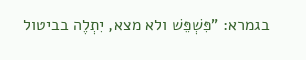בגמרא: "פִּשְׁפֵּשׁ ולא מצא, יִתְלֶה בביטול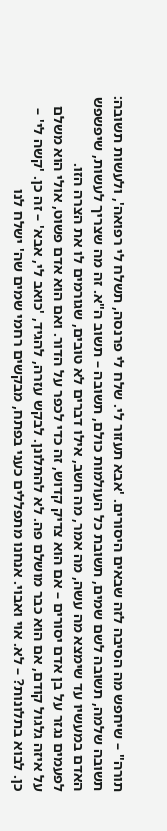תורה" – שיחפש מה הסיבה לזה שבאים היסורים. 'אבא תעזור לי. שלח לי פרנסה, תשלח לי רפואה', ולעשות תשובה: תשובה שלמה, תשובה לשם שמים, תשובת כל העולמות כולם, תשובה – תשוב ה"א. זה מה שצריך לעשות, שיפשפש האדם במעשיו עד שימצא מה עשה, מה אמר, מה חשב, אילו דברים לא טובים, שגורמים לו את הצרה הזו.
לפעמים נגזר על בן אדם יסורים – אם הוא צדיק קדוש, זה כדי לכפר על הדור. ואם הוא אדם פשוט, אולי הוא משלם על איזה גלגול קודם, אם הוא כבר מושלם פה. לא להתלונן. לבקש עזרה, להגיד, 'כואב לי, אבא' – זה כן. 'קשה לי' – כן. לבוא בתלונות? – לא. אוי ואבוי. אנחנו מתפללים כעני בפתח, מבקשים רחמי שמים שה' ישלח לנו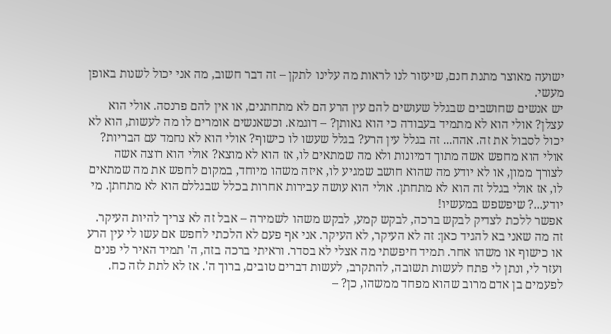ישועה מאוצר מתנת חנם, שיעזור לנו לראות מה עלינו לתקן – זה דבר חשוב, מה אני יכול לשנות באופן מעשי.
יש אנשים שחושבים שבגלל שעושים להם עין הרע הם לא מתחתנים, או אין להם פרנסה. אולי הוא עצלן? אולי הוא לא מתמיד בעבודה כי הוא גאותן? – דוגמא. וכשאנשים אומרים לו מה לעשות, הוא לא יכול לסבול את זה. אהה... זה בגלל עין הרע? בגלל שעשו לו כישוף? אולי הוא לא נחמד עם הבריות? אולי הוא מחפש אשה מתוך דמיונות ולא מה שמתאים לו, אז הוא לא מוצא? אולי הוא רוצה אשה לצורך ממון, או לא יודע מה שהוא חושב שמגיע לו, איזה משהו מיוחד, במקום לחפש את מה שמתאים לו, אז אולי בגלל זה הוא לא מתחתן. אולי הוא עושה עבירות אחרות בכלל שבגללם הוא לא מתחתן. מי יודע...? שיפשפש במעשיו!
אפשר ללכת לצדיק לבקש ברכה, לבקש קמע, לבקש משהו לשמירה – אבל זה לא צריך להיות העיקר. זה מה שאני בא להגיד כאן: זה לא העיקר, לא העיקר. אני אף פעם לא הלכתי לחפש אם עשו לי עין הרע או כישוף או משהו אחר. תמיד חיפשתי מה אצלי לא בסדר. וראיתי ברכה בזה, ה' תמיד האיר לי פנים ועזר לי, ונתן לי פתח לעשות תשובה, להתקרב, לעשות דברים טובים, ברוך ה'. אז לא לתת לזה כח.
לפעמים בן אדם מרוב שהוא מפחד ממשהו, כן? –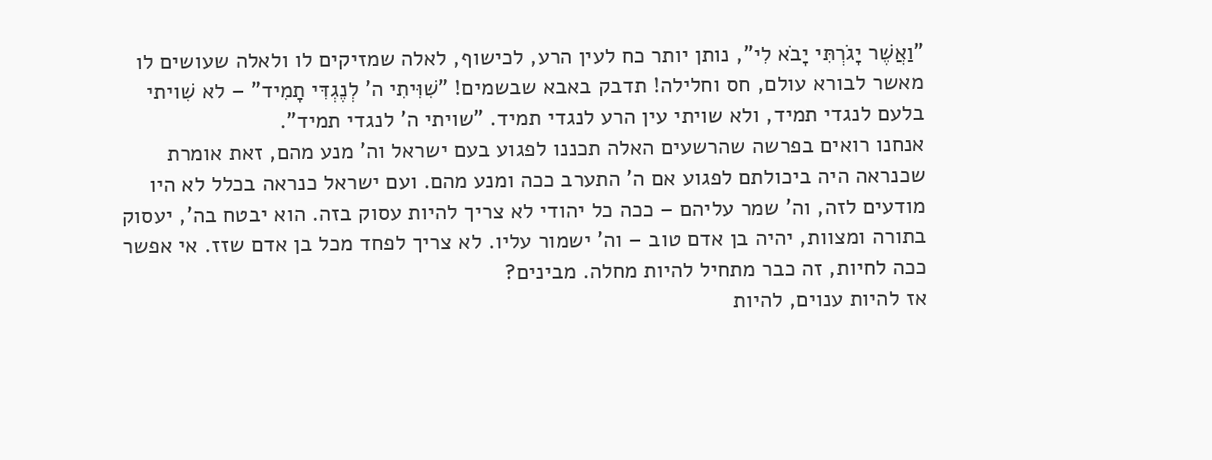"וַאֲשֶׁר יָגֹרְתִּי יָבֹא לִי", נותן יותר כח לעין הרע, לכישוף, לאלה שמזיקים לו ולאלה שעושים לו מאשר לבורא עולם, חס וחלילה! תדבק באבא שבשמים! "שִׁוִּיתִי ה' לְנֶגְדִּי תָמִיד" – לא שִׁויתי בלעם לנגדי תמיד, ולא שויתי עין הרע לנגדי תמיד. "שויתי ה' לנגדי תמיד".
אנחנו רואים בפרשה שהרשעים האלה תכננו לפגוע בעם ישראל וה' מנע מהם, זאת אומרת שכנראה היה ביכולתם לפגוע אם ה' התערב ככה ומנע מהם. ועם ישראל כנראה בכלל לא היו מודעים לזה, וה' שמר עליהם – ככה כל יהודי לא צריך להיות עסוק בזה. הוא יבטח בה', יעסוק בתורה ומצוות, יהיה בן אדם טוב – וה' ישמור עליו. לא צריך לפחד מכל בן אדם שזז. אי אפשר ככה לחיות, זה כבר מתחיל להיות מחלה. מבינים?
אז להיות ענוים, להיות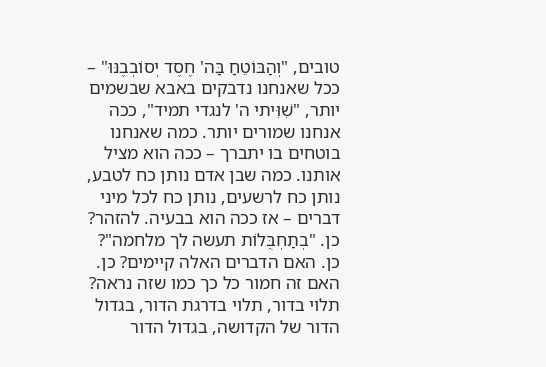טובים, "וְהַבּוֹטֵחַ בַּה' חֶסֶד יְסוֹבְבֶנּוּ" – ככל שאנחנו נדבקים באבא שבשמים יותר, "שִׁוִּיתי ה' לנגדי תמיד", ככה אנחנו שמורים יותר. כמה שאנחנו בוטחים בו יתברך – ככה הוא מציל אותנו. כמה שבן אדם נותן כח לטבע, נותן כח לרשעים, נותן כח לכל מיני דברים – אז ככה הוא בבעיה. להזהר? כן. "בְתַחְבֻּלוֹת תעשה לך מלחמה"? כן. האם הדברים האלה קיימים? כן. האם זה חמור כל כך כמו שזה נראה? תלוי בדור, תלוי בדרגת הדור, בגדול הדור של הקדושה, בגדול הדור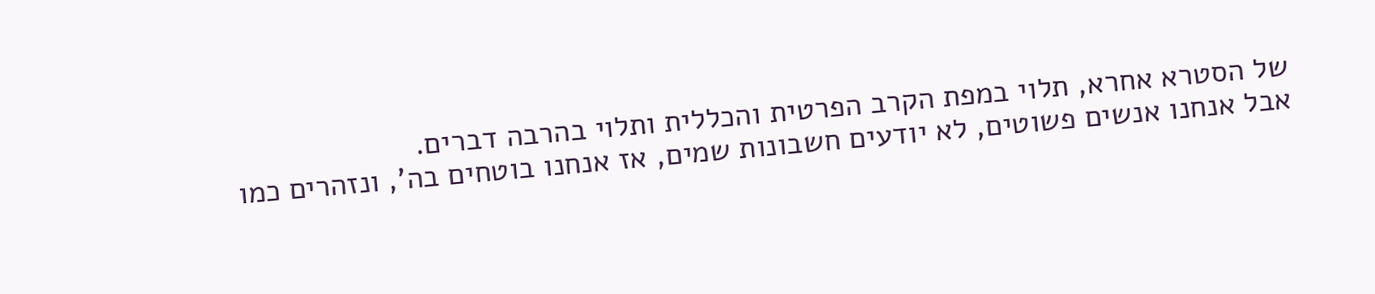של הסטרא אחרא, תלוי במפת הקרב הפרטית והכללית ותלוי בהרבה דברים.
אבל אנחנו אנשים פשוטים, לא יודעים חשבונות שמים, אז אנחנו בוטחים בה', ונזהרים כמו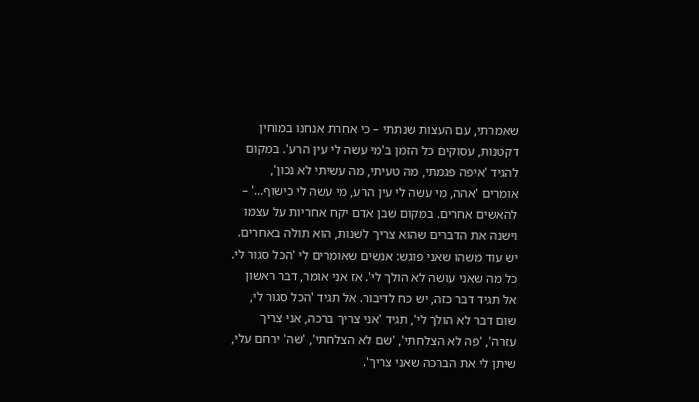שאמרתי, עם העצות שנתתי – כי אחרת אנחנו במוחין דקטנות, עסוקים כל הזמן ב'מי עשה לי עין הרע'. במקום להגיד 'איפה פגמתי, מה טעיתי, מה עשיתי לא נכון', אומרים 'אהה, מי עשה לי עין הרע, מי עשה לי כישוף...' – להאשים אחרים. במקום שבן אדם יקח אחריות על עצמו וישנה את הדברים שהוא צריך לשנות, הוא תולה באחרים.
יש עוד משהו שאני פוגש: אנשים שאומרים לי 'הכל סגור לי. כל מה שאני עושה לא הולך לי'. אז אני אומר, דבר ראשון אל תגיד דבר כזה, יש כח לדיבור. אל תגיד 'הכל סגור לי, שום דבר לא הולך לי', תגיד 'אני צריך ברכה, אני צריך עזרה', 'פה לא הצלחתי', 'שם לא הצלחתי', 'שה' ירחם עלי, שיתן לי את הברכה שאני צריך'.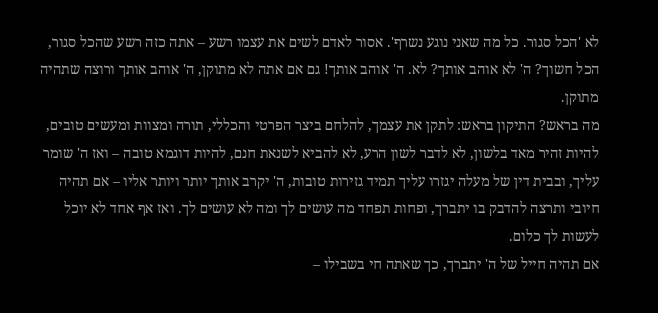לא 'הכל סגור. כל מה שאני נוגע נשרף'. אסור לאדם לשים את עצמו רשע – אתה כזה רשע שהכל סגור, הכל חשוך? ה' לא אוהב אותך? לא. ה' אוהב אותך! גם אם אתה לא מתוקן, ה' אוהב אותך ורוצה שתהיה מתוקן.
מה בראש? התיקון בראש: לתקן את עצמך, להלחם ביצר הפרטי והכללי, תורה ומצוות ומעשים טובים, להיות זהיר מאד בלשון, לא לדבר לשון הרע, לא להביא לשנאת חנם, להיות דוגמא טובה – ואז ה' שומר עליך, ובבית דין של מעלה יגזרו עליך תמיד גזירות טובות, ה' יקרב אותך יותר ויותר אליו – אם תהיה חיובי ותרצה להדבק בו יתברך, ופחות תפחד מה עושים לך ומה לא עושים לך. ואז אף אחד לא יוכל לעשות לך כלום.
אם תהיה חייל של ה' יתברך, כך שאתה חי בשבילו –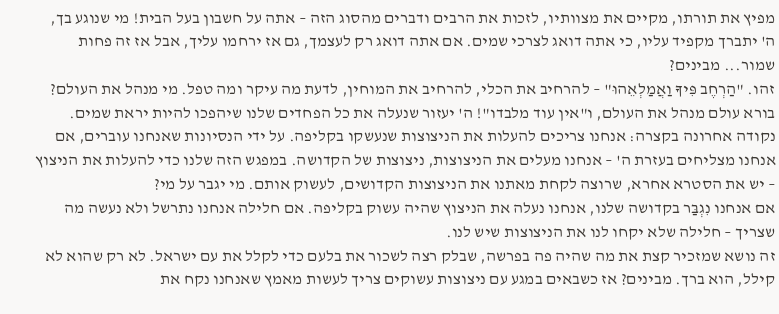מפיץ את תורתו, מקיים את מצוותיו, לזכות את הרבים ודברים מהסוג הזה – אתה על חשבון בעל הבית! מי שנוגע בך, ה' יתברך מקפיד עליו, כי אתה דואג לצרכי שמים. אם אתה דואג רק לעצמך, גם אז ירחמו עליך, אבל אז זה פחות שמור... מבינים?
זהו. "הַרְחֶב פִּיךָ וַאֲמַלְאֵהוּ" – להרחיב את הכלי, להרחיב את המוחין, לדעת מה עיקר ומה טפל. מי מנהל את העולם? בורא עולם מנהל את העולם, ו"אין עוד מלבדו"! ה' יעזור שנעלה את כל הפחדים שלנו שיהפכו להיות יראת שמים.
נקודה אחרונה בקצרה: אנחנו צריכים להעלות את הניצוצות שנעשקו בקליפה. על ידי הנסיונות שאנחנו עוברים, אם אנחנו מצליחים בעזרת ה' – אנחנו מעלים את הניצוצות, ניצוצות של הקדושה. במפגש הזה שלנו כדי להעלות את הניצוץ – יש את הסטרא אחרא, שרוצה לקחת מאתנו את הניצוצות הקדושים, לעשוק אותם. מי יגבר על מי?
אם אנחנו נִגְבַּר בקדושה שלנו, אנחנו נעלה את הניצוץ שהיה עשוק בקליפה. אם חלילה אנחנו נתרשל ולא נעשה מה שצריך – חלילה שלא יקחו לנו את הניצוצות שיש לנו.
זה נושא שמזכיר קצת את מה שהיה פה בפרשה, שבלק רצה לשכור את בלעם כדי לקלל את עם ישראל. לא רק שהוא לא קילל, הוא ברך. מבינים? אז כשבאים במגע עם ניצוצות עשוקים צריך לעשות מאמץ שאנחנו נקח את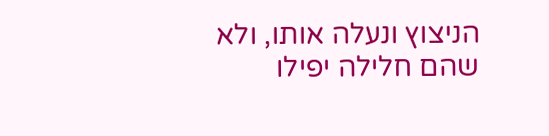הניצוץ ונעלה אותו, ולא שהם חלילה יפילו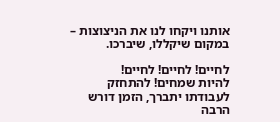אותנו ויקחו לנו את הניצוצות – במקום שיקללו, שיברכו.

לחיים! לחיים! לחיים!
להיות שמחים! להתחזק לעבודתו יתברך, הזמן דורש הרבה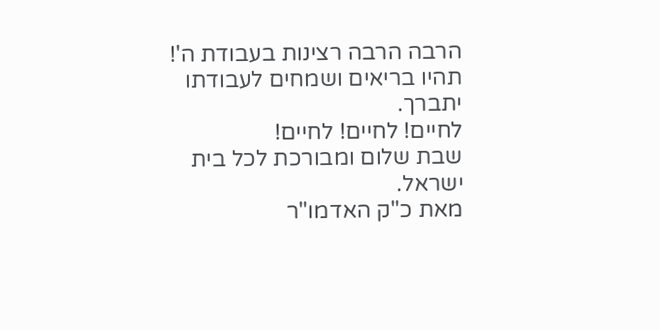הרבה הרבה רצינות בעבודת ה'!
תהיו בריאים ושמחים לעבודתו יתברך.
לחיים! לחיים! לחיים!
שבת שלום ומבורכת לכל בית ישראל.
מאת כ"ק האדמו"ר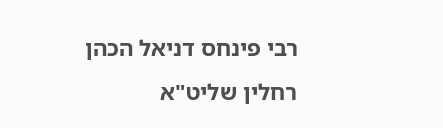רבי פינחס דניאל הכהן רחלין שליט"א